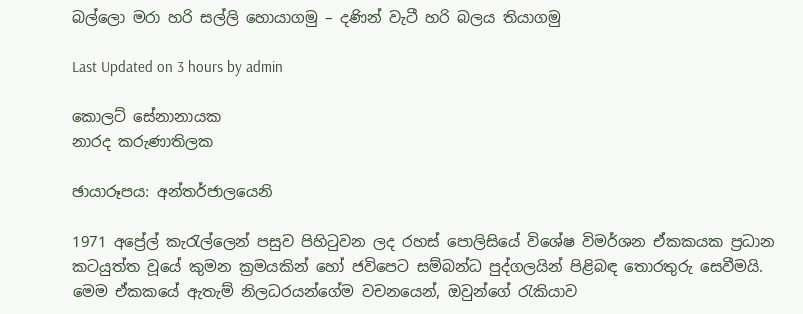බල්ලො මරා හරි සල්ලි හොයාගමු – දණින් වැටී හරි බලය තියාගමු

Last Updated on 3 hours by admin

කොලට් සේනානායක
නාරද කරුණාතිලක

ඡායාරූපය: අන්තර්ජාලයෙනි

1971 අප්‍රේල් කැරැල්ලෙන් පසුව පිහිටුවන ලද රහස් පොලිසියේ විශේෂ විමර්ශන ඒකකයක ප්‍රධාන කටයුත්ත වූයේ කුමන ක්‍රමයකින් හෝ ජවිපෙට සම්බන්ධ පුද්ගලයින් පිළිබඳ තොරතුරු සෙවීමයි. මෙම ඒකකයේ ඇතැම් නිලධරයන්ගේම වචනයෙන්, ඔවුන්ගේ රැකියාව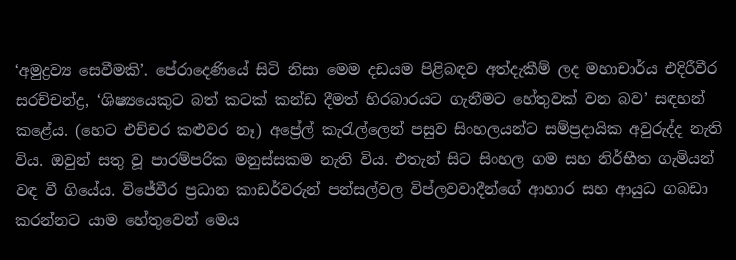‘අමුද්‍රව්‍ය සෙවීමකි’. පේරාදෙණියේ සිටි නිසා මෙම දඩයම පිළිබඳව අත්දැකීම් ලද මහාචාර්ය එදිරීවීර සරච්චන්ද්‍ර, ‘ශිෂ්‍යයෙකුට බත් කටක් කන්ඩ දීමත් හිරබාරයට ගැනීමට හේතුවක් වන බව’ සඳහන් කළේය. (හෙට එච්චර කළුවර නෑ) අප්‍රේල් කැරැල්ලෙන් පසුව සිංහලයන්ට සම්ප්‍රදායික අවුරුද්ද නැති විය. ඔවුන් සතු වූ පාරම්පරික මනුස්සකම නැති විය. එතැන් සිට සිංහල ගම සහ නිර්භීත ගැමියන් වඳ වී ගියේය. විජේවීර ප්‍රධාන කාඩර්වරුන් පන්සල්වල විප්ලවවාදීන්ගේ ආහාර සහ ආයුධ ගබඩා කරන්නට යාම හේතුවෙන් මෙය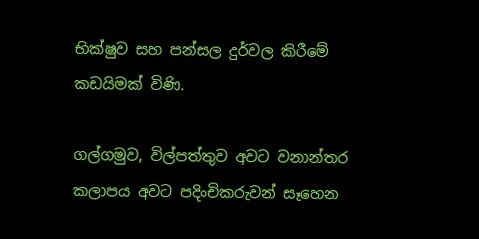භික්ෂුව සහ පන්සල දුර්වල කිරීමේ කඩයිමක් විණි.

ගල්ගමුව, විල්පත්තුව අවට වනාන්තර කලාපය අවට පදිංචිකරුවන් සෑහෙන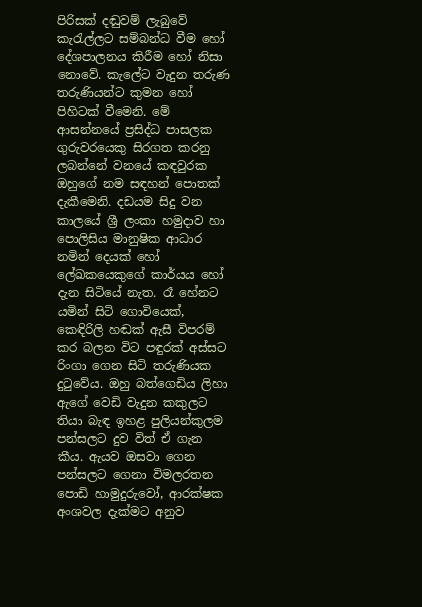පිරිසක් දඬුවම් ලැබුවේ කැරැල්ලට සම්බන්ධ වීම හෝ දේශපාලනය කිරීම හෝ නිසා නොවේ. කැලේට වැදුන තරුණ තරුණියන්ට කුමන හෝ පිහිටක් වීමෙනි. මේ ආසන්නයේ ප්‍රසිද්ධ පාසලක ගුරුවරයෙකු සිරගත කරනු ලබන්නේ වනයේ කඳවුරක ඔහුගේ නම සඳහන් පොතක් දැකීමෙනි. දඩයම සිදු වන කාලයේ ශ්‍රී ලංකා හමුදාව හා පොලිසිය මානුෂික ආධාර නමින් දෙයක් හෝ ලේඛකයෙකුගේ කාර්යය හෝ දැන සිටියේ නැත. රෑ හේනට යමින් සිටි ගොවියෙක්, කෙඳිරිලි හඬක් ඇසී විපරම් කර බලන විට පඳුරක් අස්සට රිංගා ගෙන සිටි තරුණියක දුටුවේය. ඔහු බත්ගෙඩිය ලිහා ඇගේ වෙඩි වැදුන කකුලට තියා බැඳ ඉහළ පුලියන්කුලම පන්සලට දුව විත් ඒ ගැන කීය. ඇයව ඔසවා ගෙන පන්සලට ගෙනා විමලරතන පොඩි හාමුදුරුවෝ, ආරක්ෂක අංශවල දැක්මට අනුව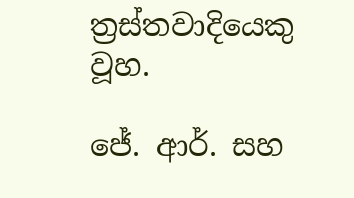ත්‍රස්තවාදියෙකු වූහ.

ජේ. ආර්. සහ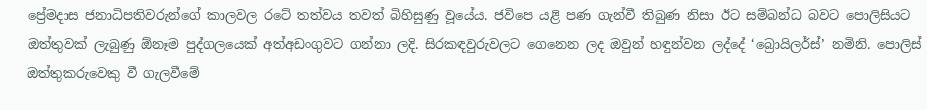ප්‍රේමදාස ජනාධිපතිවරුන්ගේ කාලවල රටේ තත්වය තවත් බිහිසුණු වූයේය. ජවිපෙ යළි පණ ගැන්වී තිබුණ නිසා ඊට සම්බන්ධ බවට පොලිසියට ඔත්තුවක් ලැබුණු ඕනෑම පුද්ගලයෙක් අත්අඩංගුවට ගන්නා ලදි. සිරකඳවුරුවලට ගෙනෙන ලද ඔවුන් හඳුන්වන ලද්දේ ‘බ්‍රොයිලර්ස්’ නමිනි. පොලිස් ඔත්තුකරුවෙකු වී ගැලවීමේ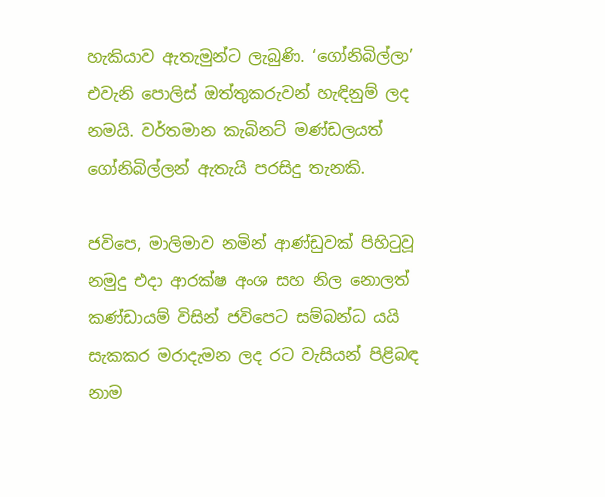හැකියාව ඇතැමුන්ට ලැබුණි. ‘ගෝනිබිල්ලා’ එවැනි පොලිස් ඔත්තුකරුවන් හැඳිනුම් ලද නමයි. වර්තමාන කැබිනට් මණ්ඩලයත් ගෝනිබිල්ලන් ඇතැයි පරසිදු තැනකි.

ජවිපෙ, මාලිමාව නමින් ආණ්ඩුවක් පිහිටුවූ නමුදු එදා ආරක්ෂ අංශ සහ නිල නොලත් කණ්ඩායම් විසින් ජවිපෙට සම්බන්ධ යයි සැකකර මරාදැමන ලද රට වැසියන් පිළිබඳ නාම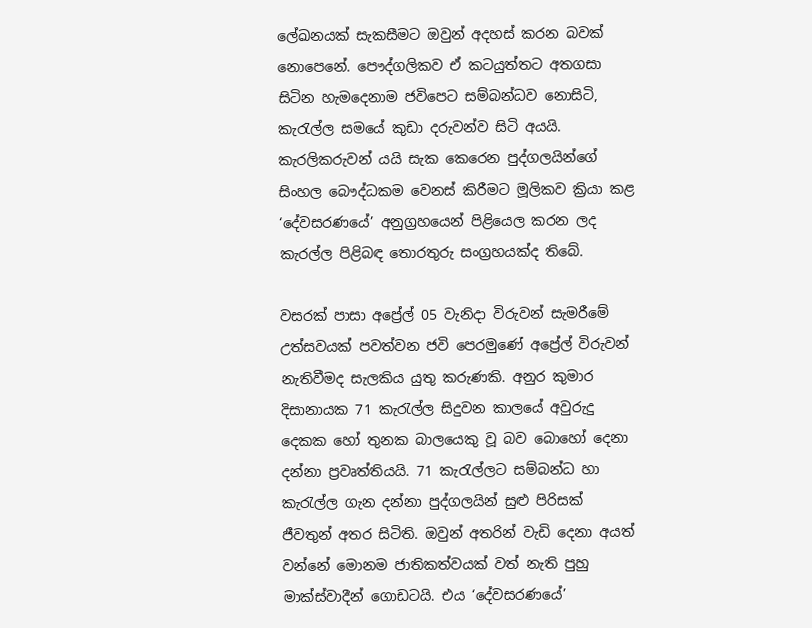ලේඛනයක් සැකසීමට ඔවුන් අදහස් කරන බවක් නොපෙනේ. පෞද්ගලිකව ඒ කටයුත්තට අතගසා සිටින හැමදෙනාම ජවිපෙට සම්බන්ධව නොසිටි, කැරැල්ල සමයේ කුඩා දරුවන්ව සිටි අයයි. කැරලිකරුවන් යයි සැක කෙරෙන පුද්ගලයින්ගේ සිංහල බෞද්ධකම වෙනස් කිරීමට මූලිකව ක්‍රියා කළ ‘දේවසරණයේ’ අනුග්‍රහයෙන් පිළියෙල කරන ලද කැරල්ල පිළිබඳ තොරතුරු සංග්‍රහයක්ද තිබේ.

වසරක් පාසා අප්‍රේල් 05 වැනිදා විරුවන් සැමරීමේ උත්සවයක් පවත්වන ජවි පෙරමුණේ අප්‍රේල් විරුවන් නැතිවීමද සැලකිය යුතු කරුණකි. අනුර කුමාර දිසානායක 71 කැරැල්ල සිදුවන කාලයේ අවුරුදු දෙකක හෝ තුනක බාලයෙකු වූ බව බොහෝ දෙනා දන්නා ප්‍රවෘත්තියයි. 71 කැරැල්ලට සම්බන්ධ හා කැරැල්ල ගැන දන්නා පුද්ගලයින් සුළු පිරිසක් ජීවතුන් අතර සිටිති. ඔවුන් අතරින් වැඩි දෙනා අයත් වන්නේ මොනම ජාතිකත්වයක් වත් නැති පුහු මාක්ස්වාදීන් ගොඩටයි. එය ‘දේවසරණයේ’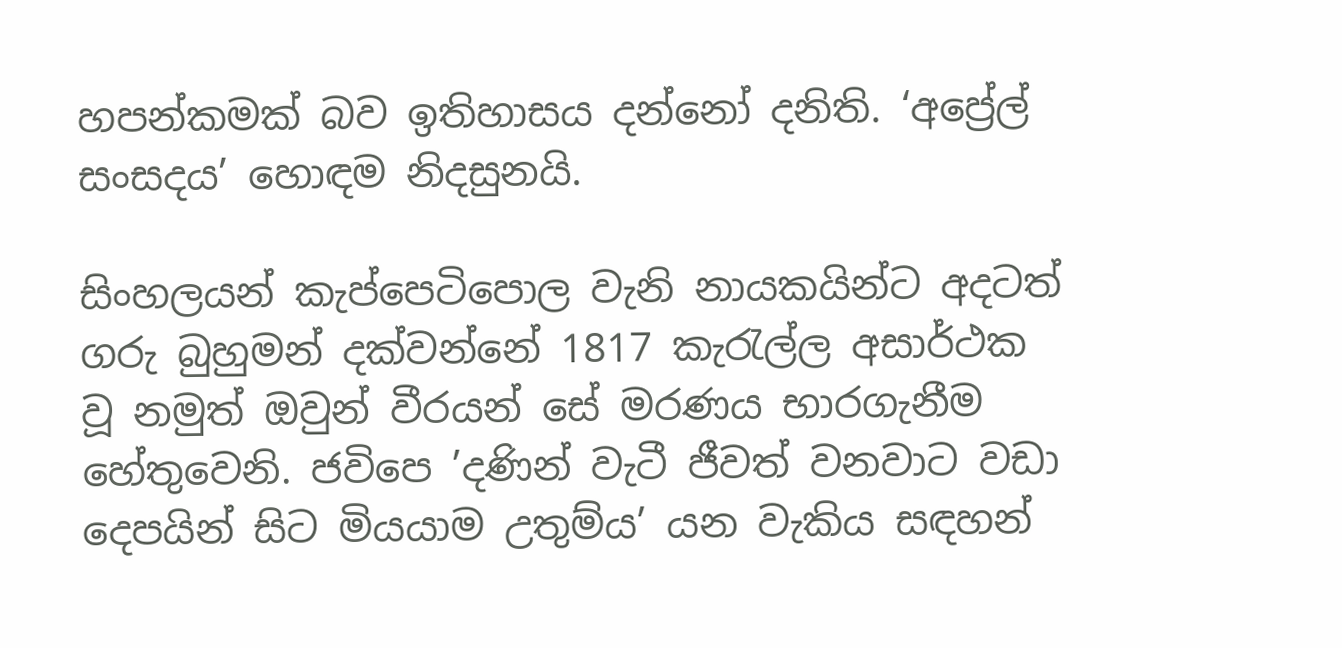හපන්කමක් බව ඉතිහාසය දන්නෝ දනිති. ‘අප්‍රේල් සංසදය’ හොඳම නිදසුනයි.

සිංහලයන් කැප්පෙටිපොල වැනි නායකයින්ට අදටත් ගරු බුහුමන් දක්වන්නේ 1817 කැරැල්ල අසාර්ථක වූ නමුත් ඔවුන් වීරයන් සේ මරණය භාරගැනීම හේතුවෙනි. ජවිපෙ ’දණින් වැටී ජීවත් වනවාට වඩා දෙපයින් සිට මියයාම උතුම්ය’ යන වැකිය සඳහන්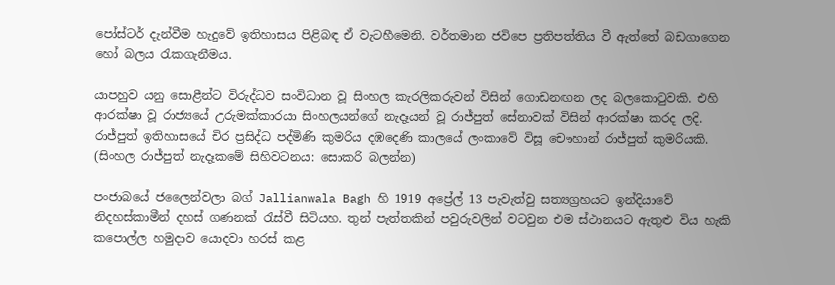පෝස්ටර් දැන්වීම හැදුවේ ඉතිහාසය පිළිබඳ ඒ වැටහීමෙනි. වර්තමාන ජවිපෙ ප්‍රතිපත්තිය වී ඇත්තේ බඩගාගෙන හෝ බලය රැකගැනීමය.

යාපහුව යනු සොළීන්ට විරුද්ධව සංවිධාන වූ සිංහල කැරලිකරුවන් විසින් ගොඩනඟන ලද බලකොටුවකි. එහි ආරක්ෂා වූ රාජ්‍යයේ උරුමක්කාරයා සිංහලයන්ගේ නැදෑයන් වූ රාජ්පුත් සේනාවක් විසින් ආරක්ෂා කරද ලදි. රාජ්පුත් ඉතිහාසයේ චිර ප්‍රසිද්ධ පද්මිණි කුමරිය දඹදෙණි කාලයේ ලංකාවේ විසූ චෞහාන් රාජ්පුත් කුමරියකි. (සිංහල රාජ්පුත් නැදෑකමේ සිහිවටනය: සොකරි බලන්න)

පංජාබයේ ජලෛන්වලා බග් Jallianwala Bagh හි 1919 අප්‍රේල් 13 පැවැත්වු සත්‍යග්‍රහයට ඉන්දියාවේ නිදහස්කාමීන් දහස් ගණනක් රැස්වී සිටියහ. තුන් පැත්තකින් පවුරුවලින් වටවුන එම ස්ථානයට ඇතුළු විය හැකි කපොල්ල හමුදාව යොදවා හරස් කළ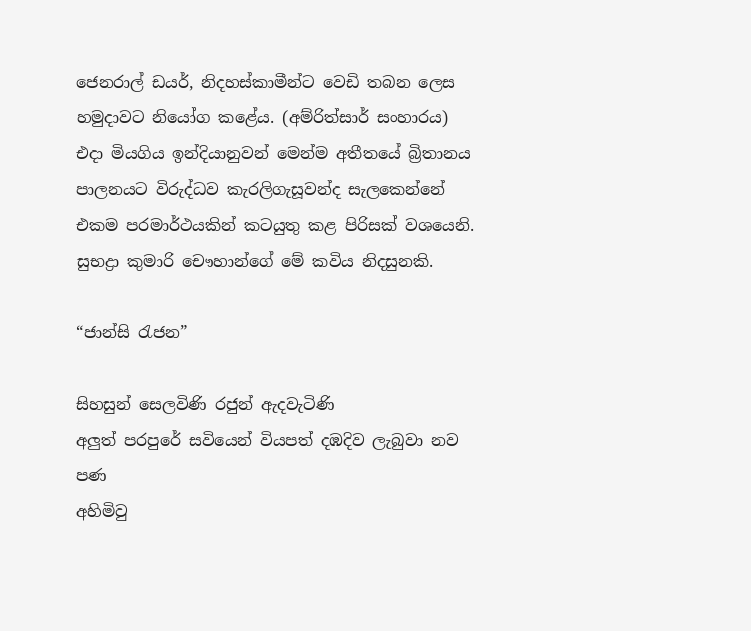ජෙනරාල් ඩයර්, නිදහස්කාමීන්ට වෙඩි තබන ලෙස හමුදාවට නියෝග කළේය. (අම්රිත්සාර් සංහාරය) එදා මියගිය ඉන්දියානුවන් මෙන්ම අතීතයේ බ්‍රිතානය පාලනයට විරුද්ධව කැරලිගැසූවන්ද සැලකෙන්නේ එකම පරමාර්ථයකින් කටයුතු කළ පිරිසක් වශයෙනි. සුභද්‍රා කුමාරි චෞහාන්ගේ මේ කවිය නිදසුනකි.

“ජාන්සි රැජන”

සිහසුන් සෙලවිණි රජුන් ඇදවැටිණි
අලුත් පරපුරේ සවියෙන් වියපත් දඹදිව ලැබුවා නව පණ
අහිමිවු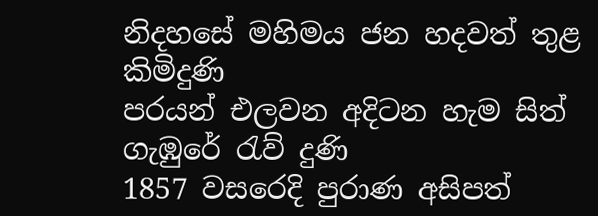නිදහසේ මහිමය ජන හදවත් තුළ කිමිදුණි
පරයන් එලවන අදිටන හැම සිත් ගැඹුරේ රැව් දුණි
1857 වසරෙදි පුරාණ අසිපත්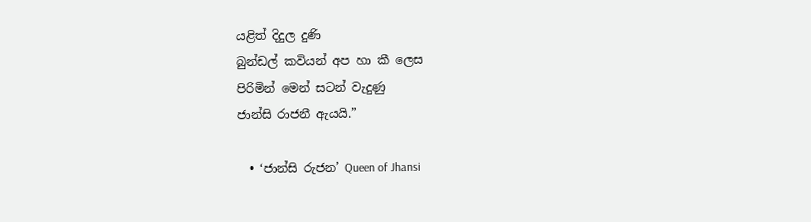යළිත් දිදුල දුණි
බුන්ඩල් කවියන් අප හා කී ලෙස
පිරිමින් මෙන් සටන් වැදුණු
ජාන්සි රාජනී ඇයයි.”

  • ‘ජාන්සි රුජන’ Queen of Jhansi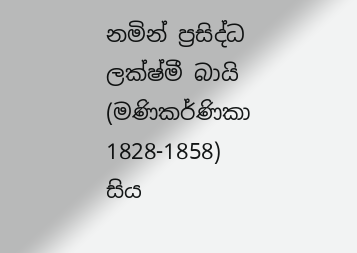නමින් ප්‍රසිද්ධ ලක්ෂ්මී බායි (මණිකර්ණිකා 1828-1858) සිය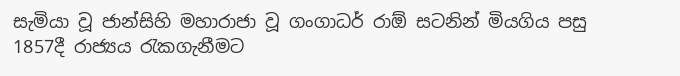සැමියා වූ ජාන්සිහි මහාරාජා වූ ගංගාධර් රාඕ සටනින් මියගිය පසු 1857දී රාජ්‍යය රැකගැනීමට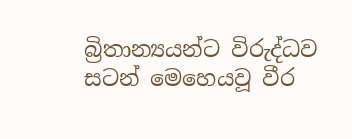බ්‍රිතාන්‍යයන්ට විරුද්ධව සටන් මෙහෙයවූ වීර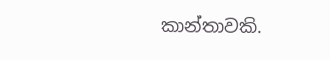කාන්තාවකි.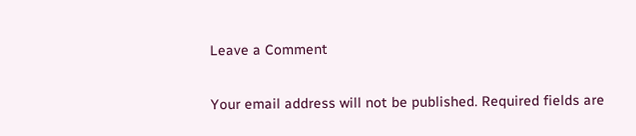Leave a Comment

Your email address will not be published. Required fields are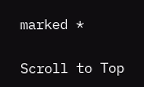marked *

Scroll to Top